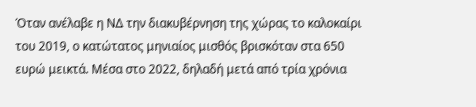Όταν ανέλαβε η ΝΔ την διακυβέρνηση της χώρας το καλοκαίρι του 2019, ο κατώτατος μηνιαίος μισθός βρισκόταν στα 650 ευρώ μεικτά. Μέσα στο 2022, δηλαδή μετά από τρία χρόνια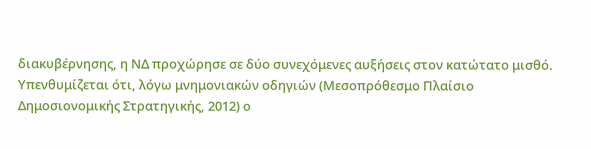διακυβέρνησης, η ΝΔ προχώρησε σε δύο συνεχόμενες αυξήσεις στον κατώτατο μισθό.
Υπενθυμίζεται ότι, λόγω μνημονιακών οδηγιών (Μεσοπρόθεσμο Πλαίσιο Δημοσιονομικής Στρατηγικής, 2012) ο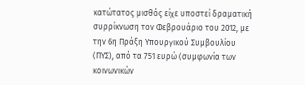κατώτατος μισθός είχε υποστεί δραματική συρρίκνωση τον Φεβρουάριο του 2012, με την 6η Πράξη Υπουργικού Συμβουλίου (ΠΥΣ), από τα 751 ευρώ (συμφωνία των κοινωνικών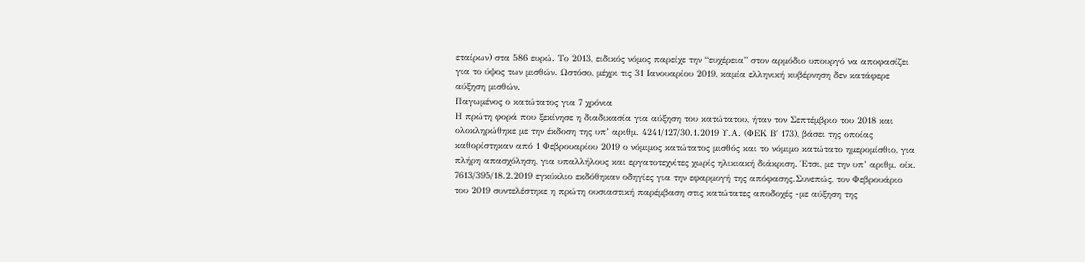εταίρων) στα 586 ευρώ. Το 2013, ειδικός νόμος παρείχε την “ευχέρεια” στον αρμόδιο υπουργό να αποφασίζει για το ύψος των μισθών. Ωστόσο, μέχρι τις 31 Ιανουαρίου 2019, καμία ελληνική κυβέρνηση δεν κατάφερε αύξηση μισθών.
Παγωμένος ο κατώτατος για 7 χρόνια
Η πρώτη φορά που ξεκίνησε η διαδικασία για αύξηση του κατώτατου, ήταν τον Σεπτέμβριο του 2018 και ολοκληρώθηκε με την έκδοση της υπ’ αριθμ. 4241/127/30.1.2019 Υ.Α. (ΦΕΚ Β΄ 173), βάσει της οποίας καθορίστηκαν από 1 Φεβρουαρίου 2019 ο νόμιμος κατώτατος μισθός και το νόμιμο κατώτατο ημερομίσθιο, για πλήρη απασχόληση, για υπαλλήλους και εργατοτεχνίτες χωρίς ηλικιακή διάκριση. Έτσι, με την υπ’ αριθμ. οίκ. 7613/395/18.2.2019 εγκύκλιο εκδόθηκαν οδηγίες για την εφαρμογή της απόφασης.Συνεπώς, τον Φεβρουάριο του 2019 συντελέστηκε η πρώτη ουσιαστική παρέμβαση στις κατώτατες αποδοχές -με αύξηση της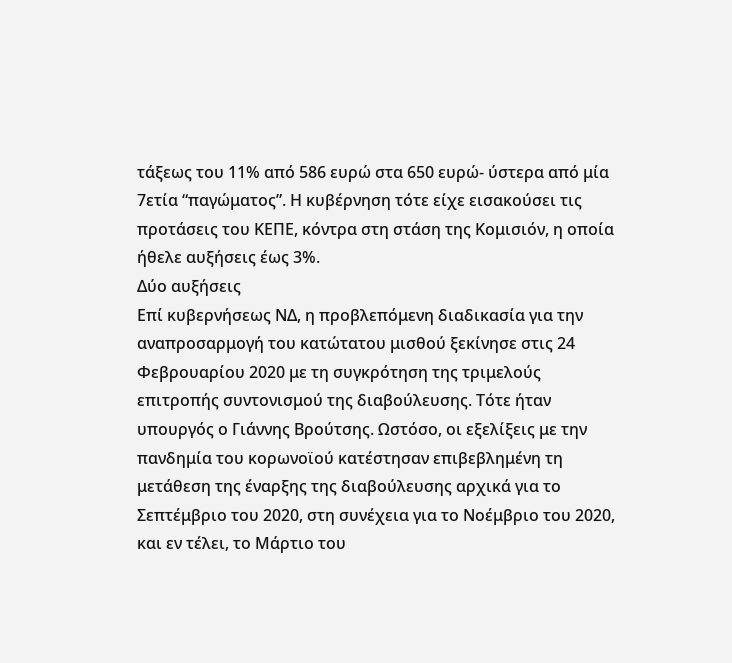τάξεως του 11% από 586 ευρώ στα 650 ευρώ- ύστερα από μία 7ετία “παγώματος”. Η κυβέρνηση τότε είχε εισακούσει τις προτάσεις του ΚΕΠΕ, κόντρα στη στάση της Κομισιόν, η οποία ήθελε αυξήσεις έως 3%.
Δύο αυξήσεις
Επί κυβερνήσεως ΝΔ, η προβλεπόμενη διαδικασία για την αναπροσαρμογή του κατώτατου μισθού ξεκίνησε στις 24 Φεβρουαρίου 2020 με τη συγκρότηση της τριμελούς επιτροπής συντονισμού της διαβούλευσης. Τότε ήταν υπουργός ο Γιάννης Βρούτσης. Ωστόσο, οι εξελίξεις με την πανδημία του κορωνοϊού κατέστησαν επιβεβλημένη τη μετάθεση της έναρξης της διαβούλευσης αρχικά για το Σεπτέμβριο του 2020, στη συνέχεια για το Νοέμβριο του 2020, και εν τέλει, το Μάρτιο του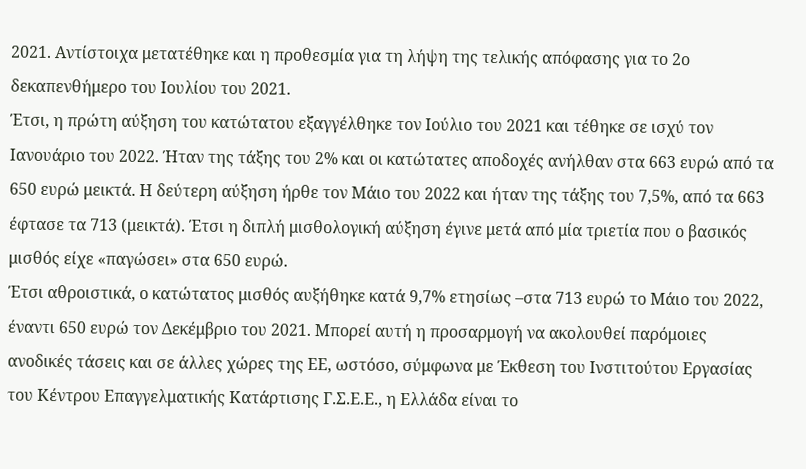2021. Αντίστοιχα μετατέθηκε και η προθεσμία για τη λήψη της τελικής απόφασης για το 2ο δεκαπενθήμερο του Ιουλίου του 2021.
Έτσι, η πρώτη αύξηση του κατώτατου εξαγγέλθηκε τον Ιούλιο του 2021 και τέθηκε σε ισχύ τον Ιανουάριο του 2022. Ήταν της τάξης του 2% και οι κατώτατες αποδοχές ανήλθαν στα 663 ευρώ από τα 650 ευρώ μεικτά. Η δεύτερη αύξηση ήρθε τον Μάιο του 2022 και ήταν της τάξης του 7,5%, από τα 663 έφτασε τα 713 (μεικτά). Έτσι η διπλή μισθολογική αύξηση έγινε μετά από μία τριετία που ο βασικός μισθός είχε «παγώσει» στα 650 ευρώ.
Έτσι αθροιστικά, ο κατώτατος μισθός αυξήθηκε κατά 9,7% ετησίως –στα 713 ευρώ το Μάιο του 2022, έναντι 650 ευρώ τον Δεκέμβριο του 2021. Μπορεί αυτή η προσαρμογή να ακολουθεί παρόμοιες ανοδικές τάσεις και σε άλλες χώρες της ΕΕ, ωστόσο, σύμφωνα με Έκθεση του Ινστιτούτου Εργασίας του Κέντρου Επαγγελματικής Κατάρτισης Γ.Σ.Ε.Ε., η Ελλάδα είναι το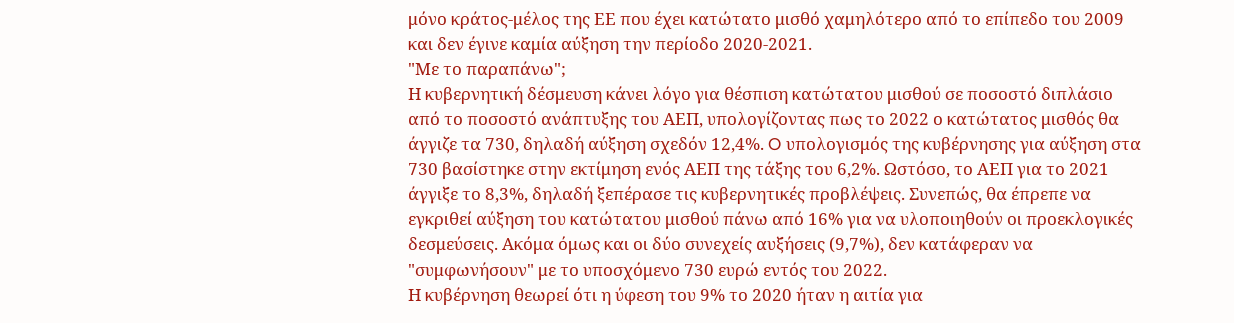μόνο κράτος-μέλος της ΕΕ που έχει κατώτατο μισθό χαμηλότερο από το επίπεδο του 2009 και δεν έγινε καμία αύξηση την περίοδο 2020-2021.
"Με το παραπάνω";
Η κυβερνητική δέσμευση κάνει λόγο για θέσπιση κατώτατου μισθού σε ποσοστό διπλάσιο από το ποσοστό ανάπτυξης του ΑΕΠ, υπολογίζοντας πως το 2022 ο κατώτατος μισθός θα άγγιζε τα 730, δηλαδή αύξηση σχεδόν 12,4%. O υπολογισμός της κυβέρνησης για αύξηση στα 730 βασίστηκε στην εκτίμηση ενός ΑΕΠ της τάξης του 6,2%. Ωστόσο, το ΑΕΠ για το 2021 άγγιξε το 8,3%, δηλαδή ξεπέρασε τις κυβερνητικές προβλέψεις. Συνεπώς, θα έπρεπε να εγκριθεί αύξηση του κατώτατου μισθού πάνω από 16% για να υλοποιηθούν οι προεκλογικές δεσμεύσεις. Ακόμα όμως και οι δύο συνεχείς αυξήσεις (9,7%), δεν κατάφεραν να "συμφωνήσουν" με το υποσχόμενο 730 ευρώ εντός του 2022.
Η κυβέρνηση θεωρεί ότι η ύφεση του 9% το 2020 ήταν η αιτία για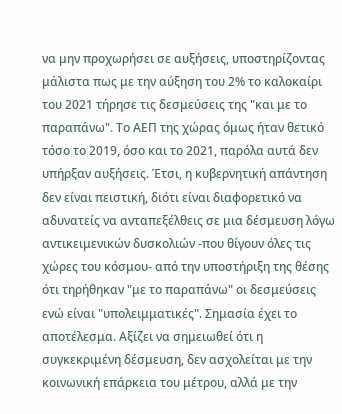να μην προχωρήσει σε αυξήσεις, υποστηρίζοντας μάλιστα πως με την αύξηση του 2% το καλοκαίρι του 2021 τήρησε τις δεσμεύσεις της "και με το παραπάνω". Το ΑΕΠ της χώρας όμως ήταν θετικό τόσο το 2019, όσο και το 2021, παρόλα αυτά δεν υπήρξαν αυξήσεις. Έτσι, η κυβερνητική απάντηση δεν είναι πειστική, διότι είναι διαφορετικό να αδυνατείς να ανταπεξέλθεις σε μια δέσμευση λόγω αντικειμενικών δυσκολιών -που θίγουν όλες τις χώρες του κόσμου- από την υποστήριξη της θέσης ότι τηρήθηκαν "με το παραπάνω" οι δεσμεύσεις ενώ είναι "υπολειμματικές". Σημασία έχει το αποτέλεσμα. Αξίζει να σημειωθεί ότι η συγκεκριμένη δέσμευση, δεν ασχολείται με την κοινωνική επάρκεια του μέτρου, αλλά με την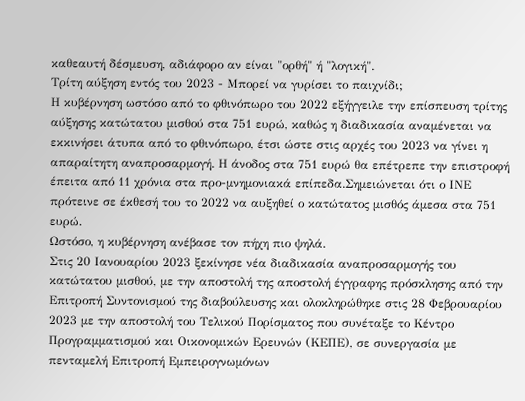καθεαυτή δέσμευση, αδιάφορο αν είναι "ορθή" ή "λογική".
Τρίτη αύξηση εντός του 2023 - Μπορεί να γυρίσει το παιχνίδι;
Η κυβέρνηση ωστόσο από το φθινόπωρο του 2022 εξήγγειλε την επίσπευση τρίτης αύξησης κατώτατου μισθού στα 751 ευρώ, καθώς η διαδικασία αναμένεται να εκκινήσει άτυπα από το φθινόπωρο, έτσι ώστε στις αρχές του 2023 να γίνει η απαραίτητη αναπροσαρμογή. Η άνοδος στα 751 ευρώ θα επέτρεπε την επιστροφή έπειτα από 11 χρόνια στα προ-μνημονιακά επίπεδα.Σημειώνεται ότι ο ΙΝΕ πρότεινε σε έκθεσή του το 2022 να αυξηθεί ο κατώτατος μισθός άμεσα στα 751 ευρώ.
Ωστόσο, η κυβέρνηση ανέβασε τον πήχη πιο ψηλά.
Στις 20 Ιανουαρίου 2023 ξεκίνησε νέα διαδικασία αναπροσαρμογής του κατώτατου μισθού, με την αποστολή της αποστολή έγγραφης πρόσκλησης από την Επιτροπή Συντονισμού της διαβούλευσης και ολοκληρώθηκε στις 28 Φεβρουαρίου 2023 με την αποστολή του Τελικού Πορίσματος που συνέταξε το Κέντρο Προγραμματισμού και Οικονομικών Ερευνών (ΚΕΠΕ), σε συνεργασία με πενταμελή Επιτροπή Εμπειρογνωμόνων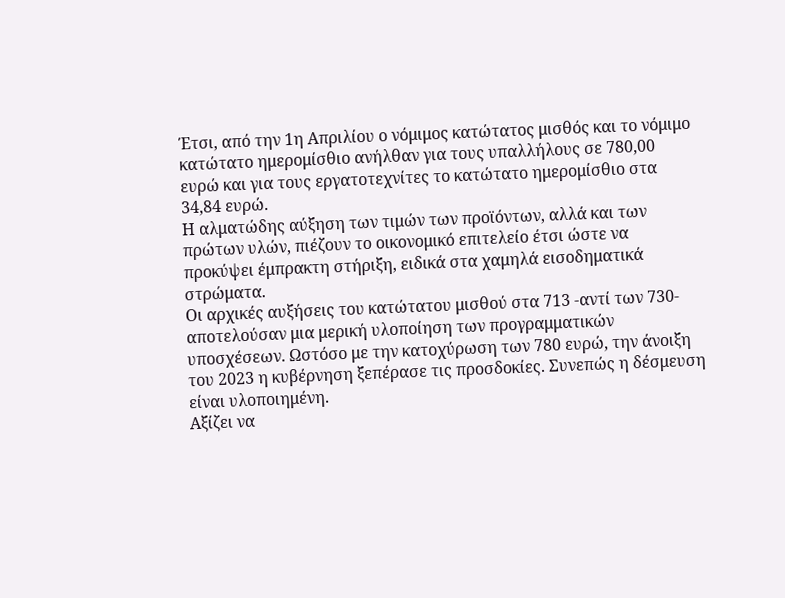Έτσι, από την 1η Απριλίου ο νόμιμος κατώτατος μισθός και το νόμιμο κατώτατο ημερομίσθιο ανήλθαν για τους υπαλλήλους σε 780,00 ευρώ και για τους εργατοτεχνίτες το κατώτατο ημερομίσθιο στα 34,84 ευρώ.
Η αλματώδης αύξηση των τιμών των προϊόντων, αλλά και των πρώτων υλών, πιέζουν το οικονομικό επιτελείο έτσι ώστε να προκύψει έμπρακτη στήριξη, ειδικά στα χαμηλά εισοδηματικά στρώματα.
Οι αρχικές αυξήσεις του κατώτατου μισθού στα 713 -αντί των 730- αποτελούσαν μια μερική υλοποίηση των προγραμματικών υποσχέσεων. Ωστόσο με την κατοχύρωση των 780 ευρώ, την άνοιξη του 2023 η κυβέρνηση ξεπέρασε τις προσδοκίες. Συνεπώς η δέσμευση είναι υλοποιημένη.
Αξίζει να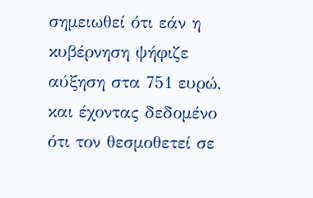σημειωθεί ότι εάν η κυβέρνηση ψήφιζε αύξηση στα 751 ευρώ, και έχοντας δεδομένο ότι τον θεσμοθετεί σε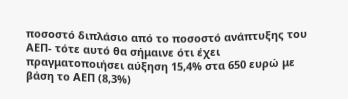ποσοστό διπλάσιο από το ποσοστό ανάπτυξης του ΑΕΠ- τότε αυτό θα σήμαινε ότι έχει πραγματοποιήσει αύξηση 15,4% στα 650 ευρώ με βάση το ΑΕΠ (8,3%)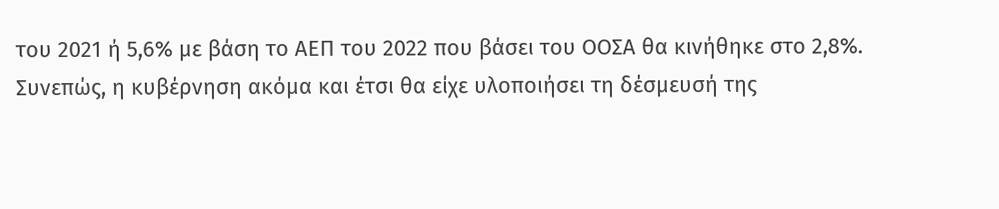του 2021 ή 5,6% με βάση το ΑΕΠ του 2022 που βάσει του ΟΟΣΑ θα κινήθηκε στο 2,8%.
Συνεπώς, η κυβέρνηση ακόμα και έτσι θα είχε υλοποιήσει τη δέσμευσή της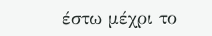έστω μέχρι το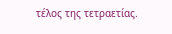τέλος της τετραετίας.